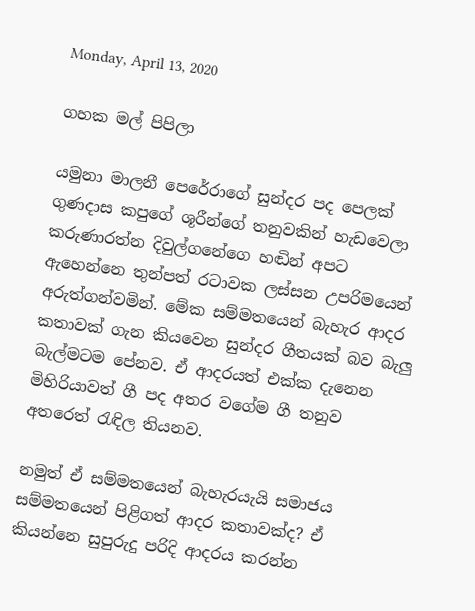Monday, April 13, 2020

ගහක මල් පිපිලා

යමුනා මාලනී පෙරේරාගේ සුන්දර පද පෙලක් ගුණදාස කපුගේ ශූරීන්ගේ තනුවකින් හැඩවෙලා කරුණාරත්න දිවුල්ගනේගෙ හඬින් අපට ඇහෙන්නෙ තුන්පත් රටාවක ලස්සන උපරිමයෙන් අරුත්ගන්වමින්. මේක සම්මතයෙන් බැහැර ආදර කතාවක් ගැන කියවෙන සුන්දර ගීතයක් බව බැලු බැල්මටම පේනව. ඒ ආදරයත් එක්ක දැනෙන මිහිරියාවත් ගී පද අතර වගේම ගී තනුව අතරෙත් රැඳිල තියනව.

නමුත් ඒ සම්මතයෙන් බැහැරයැයි සමාජය සම්මතයෙන් පිළිගත් ආදර කතාවක්ද? ඒ කියන්නෙ සුපුරුදු පරිදි ආදරය කරන්න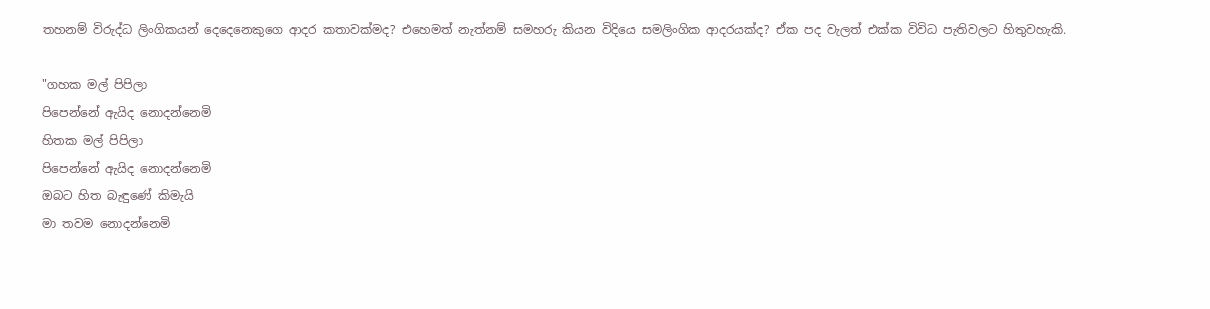තහනම් විරුද්ධ ලිංගිකයන් දෙදෙනෙකුගෙ ආදර කතාවක්මද? එහෙමත් නැත්නම් සමහරු කියන විදියෙ සමලිංගික ආදරයක්ද? ඒක පද වැලත් එක්ක විවිධ පැතිවලට හිතුවහැකි.

"ගහක මල් පිපිලා
පිපෙන්නේ ඇයිද නොදන්නෙමි
හිතක මල් පිපිලා
පිපෙන්නේ ඇයිද නොදන්නෙමි
ඔබට හිත බැඳුණේ කිමැයි
මා තවම නොදන්නෙමි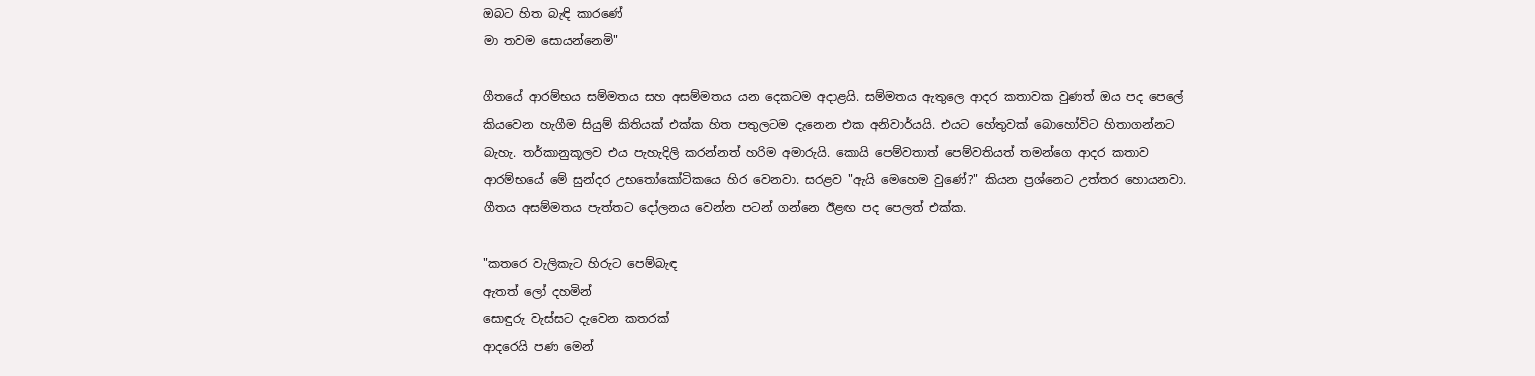ඔබට හිත බැඳි කාරණේ
මා තවම සොයන්නෙමි"

ගීතයේ ආරම්භය සම්මතය සහ අසම්මතය යන දෙකටම අදාළයි. සම්මතය ඇතුලෙ ආදර කතාවක වුණත් ඔය පද පෙලේ කියවෙන හැගීම සියුම් කිතියක් එක්ක හිත පතුලටම දැනෙන එක අනිවාර්යයි. එයට හේතුවක් බොහෝවිට හිතාගන්නට බැහැ. තර්කානුකූලව එය පැහැදිලි කරන්නත් හරිම අමාරුයි. කොයි පෙම්වතාත් පෙම්වතියත් තමන්ගෙ ආදර කතාව ආරම්භයේ මේ සුන්දර උභතෝකෝටිකයෙ හිර වෙනවා. සරළව "ඇයි මෙහෙම වුණේ?" කියන ප්‍රශ්නෙට උත්තර හොයනවා. ගීතය අසම්මතය පැත්තට දෝලනය වෙන්න පටන් ගන්නෙ ඊළඟ පද පෙලත් එක්ක.

"කතරෙ වැලිකැට හිරුට පෙම්බැඳ
ඇතත් ලෝ දහමින්
සොඳුරු වැස්සට දැවෙන කතරක්
ආදරෙයි පණ මෙන්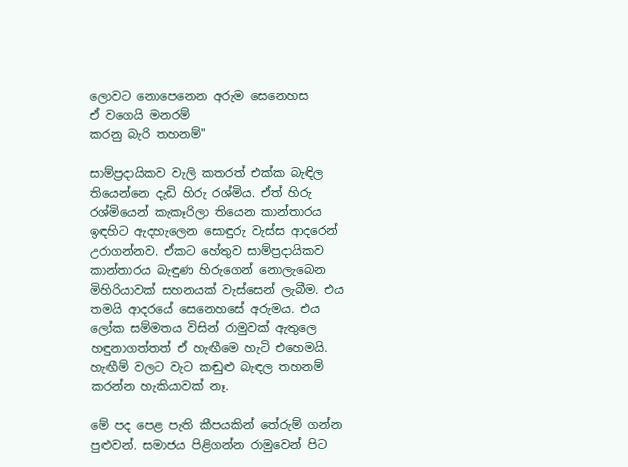ලොවට නොපෙනෙන අරුම සෙනෙහස
ඒ වගෙයි මනරම්
කරනු බැරි තහනම්"

සාම්ප්‍රදායිකව වැලි කතරත් එක්ක බැඳිල තියෙන්නෙ දැඩි හිරු රශ්මිය. ඒත් හිරු රශ්මියෙන් කැකෑරිලා තියෙන කාන්තාරය ඉඳහිට ඇදහැලෙන සොඳුරු වැස්ස ආදරෙන් උරාගන්නව. ඒකට හේතුව සාම්ප්‍රදායිකව කාන්තාරය බැඳුණ හිරුගෙන් නොලැබෙන මිහිරියාවක් සහනයක් වැස්සෙන් ලැබීම. එය තමයි ආදරයේ සෙනෙහසේ අරුමය. එය ලෝක සම්මතය විසින් රාමුවක් ඇතුලෙ හඳුනාගත්තත් ඒ හැඟීමෙ හැටි එහෙමයි. හැඟීම් වලට වැට කඬුළු බැඳල තහනම් කරන්න හැකියාවක් නෑ.

මේ පද පෙළ පැති කීපයකින් තේරුම් ගන්න පුළුවන්. සමාජය පිළිගන්න රාමුවෙන් පිට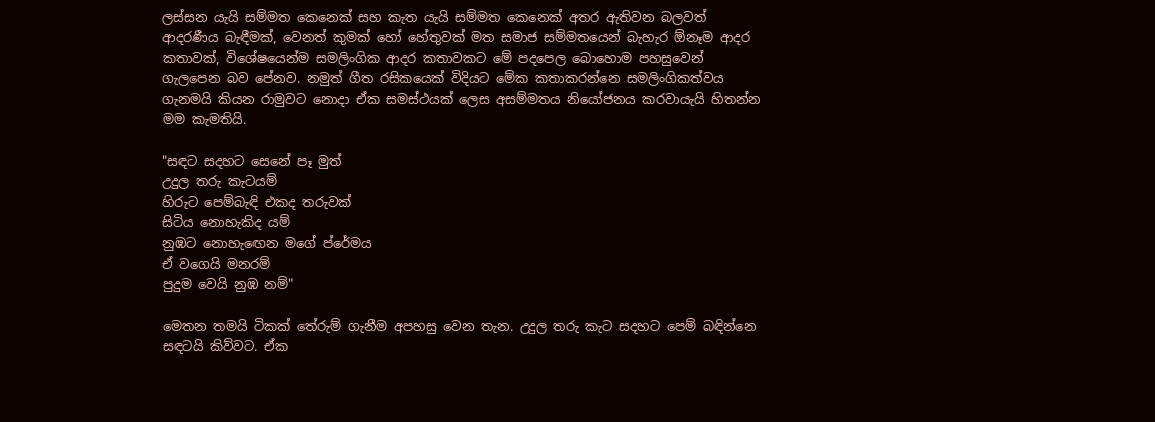ලස්සන යැයි සම්මත කෙනෙක් සහ කැත යැයි සම්මත කෙනෙක් අතර ඇතිවන බලවත් ආදරණීය බැඳීමක්, වෙනත් කුමක් හෝ හේතුවක් මත සමාජ සම්මතයෙන් බැහැර ඕනෑම ආදර කතාවක්, විශේෂයෙන්ම සමලිංගික ආදර කතාවකට මේ පදපෙල බොහොම පහසුවෙන් ගැලපෙන බව පේනව. නමුත් ගීත රසිකයෙක් විදියට මේක කතාකරන්නෙ සමලිංගිකත්වය ගැනමයි කියන රාමුවට නොදා ඒක සමස්ථයක් ලෙස අසම්මතය නියෝජනය කරවායැයි හිතන්න මම කැමතියි.

"සඳට සදහට සෙනේ පෑ මුත්
උදුල තරු කැටයම්
හිරුට පෙම්බැඳි එකද තරුවක්
සිටිය නොහැකිද යම්
නුඹට නොහැඟෙන මගේ ප්රේමය
ඒ වගෙයි මනරම්
පුදුම වෙයි නුඹ නම්"

මෙතන තමයි ටිකක් තේරුම් ගැනීම අපහසු වෙන තැන. උදුල තරු කැට සදහට පෙම් බඳින්නෙ සඳටයි කිව්වට. ඒක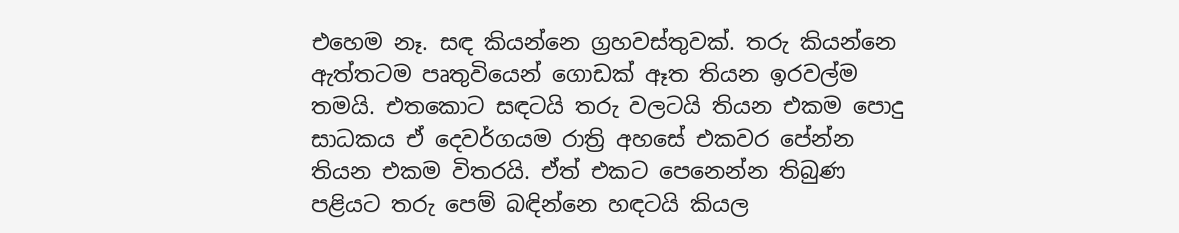එහෙම නෑ. සඳ කියන්නෙ ග්‍රහවස්තුවක්. තරු කියන්නෙ ඇත්තටම පෘතුවියෙන් ගොඩක් ඈත තියන ඉරවල්ම තමයි. එතකොට සඳටයි තරු වලටයි තියන එකම පොදු සාධකය ඒ දෙවර්ගයම රාත්‍රි අහසේ එකවර පේන්න තියන එකම විතරයි. ඒත් එකට පෙනෙන්න තිබුණ පළියට තරු පෙම් බඳින්නෙ හඳටයි කියල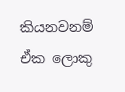කියනවනම් ඒක ලොකු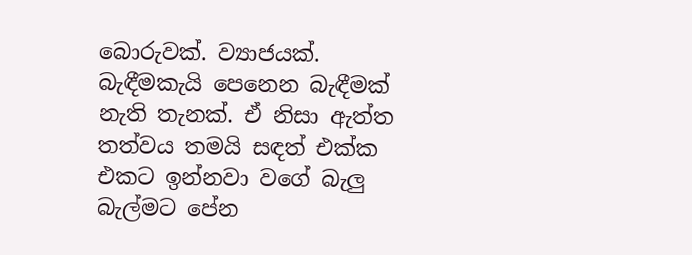බොරුවක්. ව්‍යාජයක්. බැඳීමකැයි පෙනෙන බැඳීමක් නැති තැනක්. ඒ නිසා ඇත්ත තත්වය තමයි සඳත් එක්ක එකට ඉන්නවා වගේ බැලු බැල්මට පේන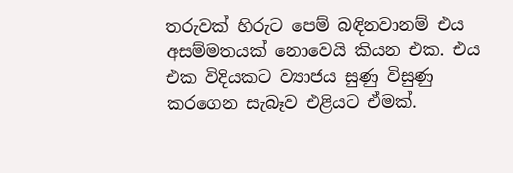තරුවක් හිරුට පෙම් බඳිනවානම් එය අසම්මතයක් නොවෙයි කියන එක. එය එක විදියකට ව්‍යාජය සුණු විසුණු කරගෙන සැබෑව එළියට ඒමක්.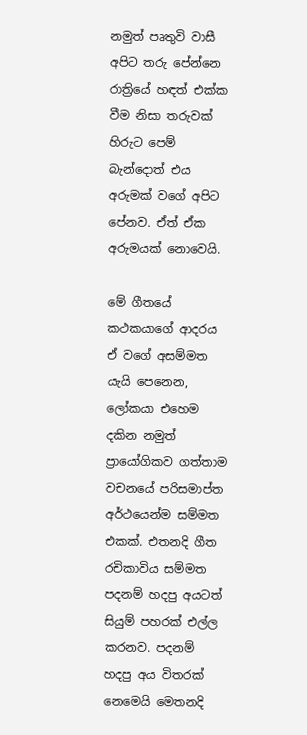නමුත් පෘතුවි වාසී අපිට තරු පේන්නෙ රාත්‍රියේ හඳත් එක්ක වීම නිසා තරුවක් හිරුට පෙම් බැන්දොත් එය අරුමක් වගේ අපිට පේනව. ඒත් ඒක අරුමයක් නොවෙයි.

මේ ගීතයේ කථකයාගේ ආදරය ඒ වගේ අසම්මත යැයි පෙනෙන, ලෝකයා එහෙම දකින නමුත් ප්‍රායෝගිකව ගත්තාම වචනයේ පරිසමාප්ත අර්ථයෙන්ම සම්මත එකක්. එතනදි ගීත රචිකාවිය සම්මත පදනම් හදපු අයටත් සියුම් පහරක් එල්ල කරනව. පදනම් හදපු අය විතරක් නෙමෙයි මෙතනදි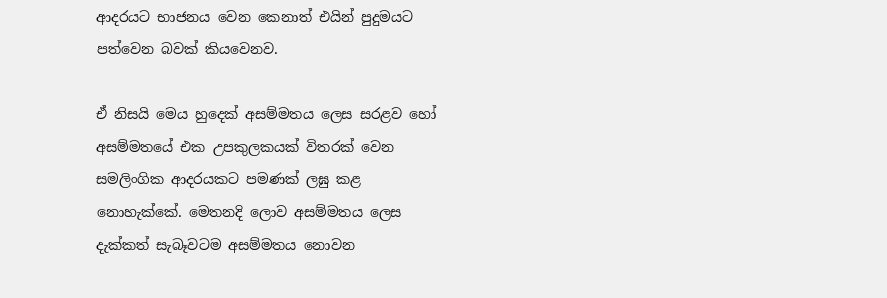ආදරයට භාජනය වෙන කෙනාත් එයින් පුදුමයට පත්වෙන බවක් කියවෙනව.

ඒ නිසයි මෙය හුදෙක් අසම්මතය ලෙස සරළව හෝ අසම්මතයේ එක උපකුලකයක් විතරක් වෙන සමලිංගික ආදරයකට පමණක් ලඝු කළ නොහැක්කේ. මෙතනදි ලොව අසම්මතය ලෙස දැක්කත් සැබෑවටම අසම්මතය නොවන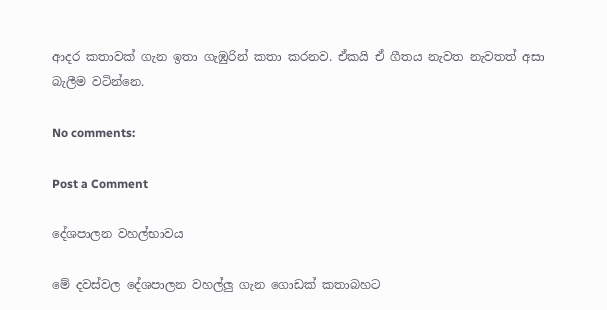ආදර කතාවක් ගැන ඉතා ගැඹුරින් කතා කරනව. ඒකයි ඒ ගීතය නැවත නැවතත් අසා බැලීම වටින්නෙ.

No comments:

Post a Comment

දේශපාලන වහල්භාවය

මේ දවස්වල දේශපාලන වහල්ලු ගැන ගොඩක් කතාබහට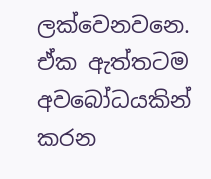ලක්වෙනවනෙ. ඒක ඇත්තටම අවබෝධයකින් කරන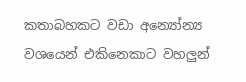කතාබහකට වඩා අන්‍යෝන්‍ය වශයෙන් එකිනෙකාට වහලුන්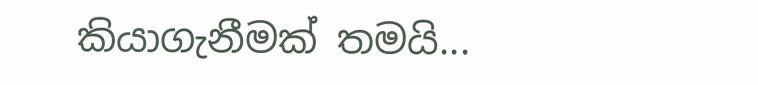කියාගැනීමක් තමයි...